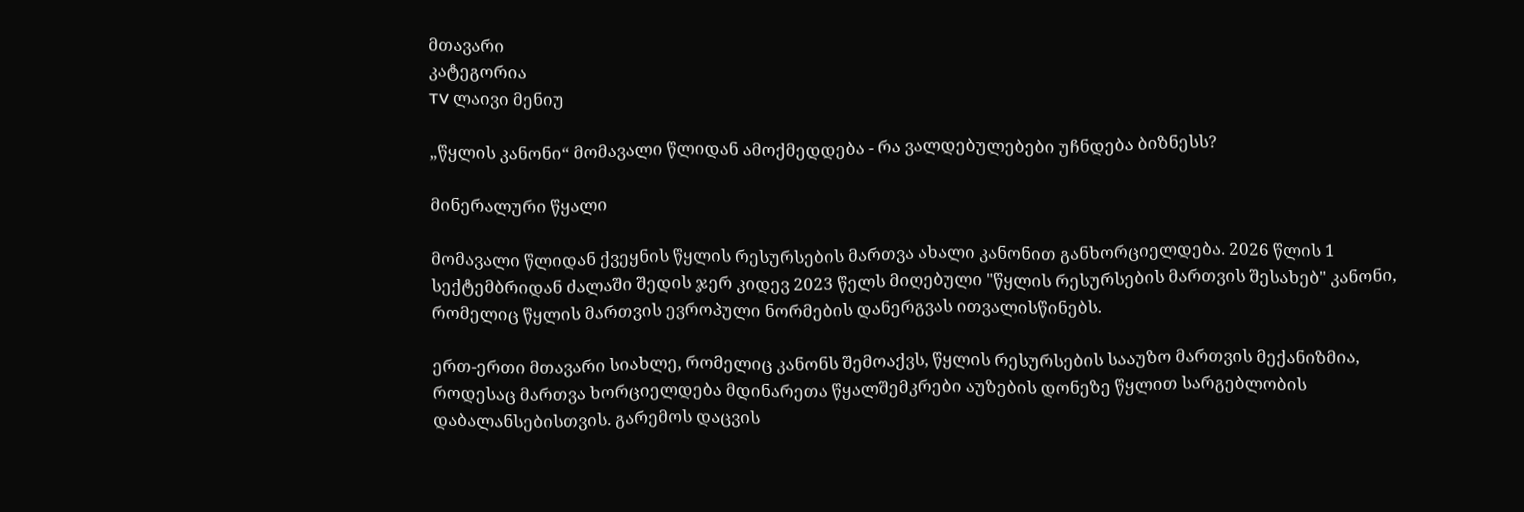მთავარი
კატეგორია
TV ლაივი მენიუ

„წყლის კანონი“ მომავალი წლიდან ამოქმედდება - რა ვალდებულებები უჩნდება ბიზნესს?

მინერალური წყალი

მომავალი წლიდან ქვეყნის წყლის რესურსების მართვა ახალი კანონით განხორციელდება. 2026 წლის 1 სექტემბრიდან ძალაში შედის ჯერ კიდევ 2023 წელს მიღებული "წყლის რესურსების მართვის შესახებ" კანონი, რომელიც წყლის მართვის ევროპული ნორმების დანერგვას ითვალისწინებს.

ერთ-ერთი მთავარი სიახლე, რომელიც კანონს შემოაქვს, წყლის რესურსების სააუზო მართვის მექანიზმია, როდესაც მართვა ხორციელდება მდინარეთა წყალშემკრები აუზების დონეზე წყლით სარგებლობის დაბალანსებისთვის. გარემოს დაცვის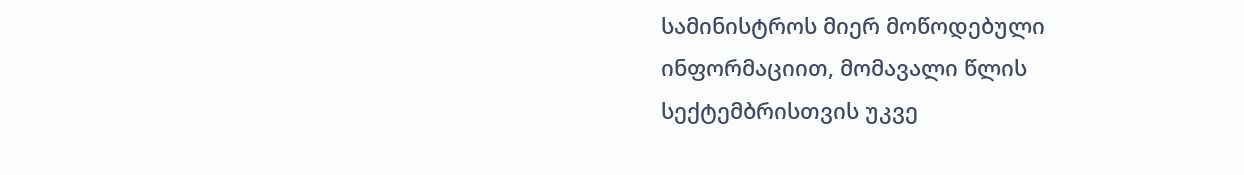სამინისტროს მიერ მოწოდებული ინფორმაციით, მომავალი წლის სექტემბრისთვის უკვე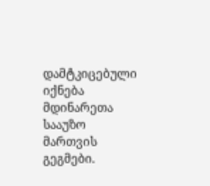დამტკიცებული იქნება მდინარეთა სააუზო მართვის გეგმები.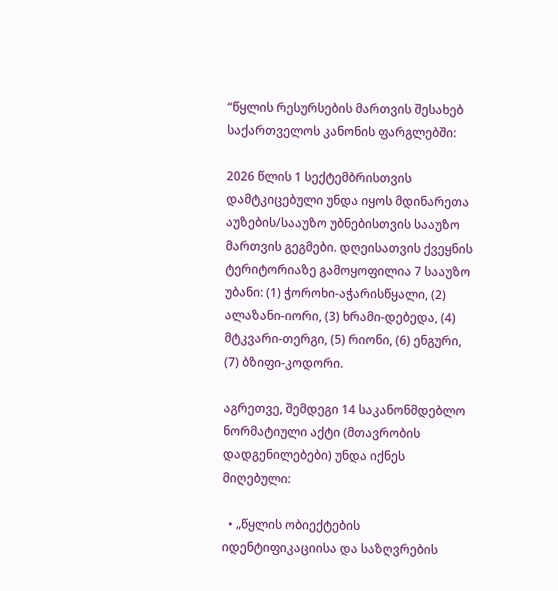“წყლის რესურსების მართვის შესახებ საქართველოს კანონის ფარგლებში:

2026 წლის 1 სექტემბრისთვის დამტკიცებული უნდა იყოს მდინარეთა აუზების/სააუზო უბნებისთვის სააუზო მართვის გეგმები. დღეისათვის ქვეყნის ტერიტორიაზე გამოყოფილია 7 სააუზო უბანი: (1) ჭოროხი-აჭარისწყალი, (2) ალაზანი-იორი, (3) ხრამი-დებედა, (4) მტკვარი-თერგი, (5) რიონი, (6) ენგური, (7) ბზიფი-კოდორი.

აგრეთვე, შემდეგი 14 საკანონმდებლო ნორმატიული აქტი (მთავრობის დადგენილებები) უნდა იქნეს მიღებული:

  • „წყლის ობიექტების იდენტიფიკაციისა და საზღვრების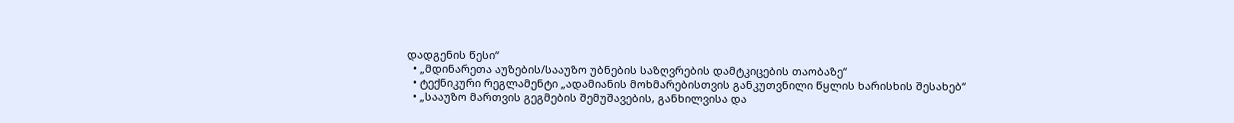დადგენის წესი“
  • „მდინარეთა აუზების/სააუზო უბნების საზღვრების დამტკიცების თაობაზე“
  • ტექნიკური რეგლამენტი „ადამიანის მოხმარებისთვის განკუთვნილი წყლის ხარისხის შესახებ“
  • „სააუზო მართვის გეგმების შემუშავების, განხილვისა და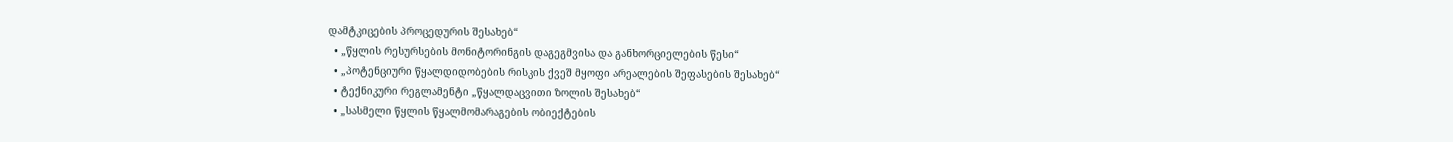დამტკიცების პროცედურის შესახებ“
  • „წყლის რესურსების მონიტორინგის დაგეგმვისა და განხორციელების წესი“
  • „პოტენციური წყალდიდობების რისკის ქვეშ მყოფი არეალების შეფასების შესახებ“
  • ტექნიკური რეგლამენტი „წყალდაცვითი ზოლის შესახებ“
  • „სასმელი წყლის წყალმომარაგების ობიექტების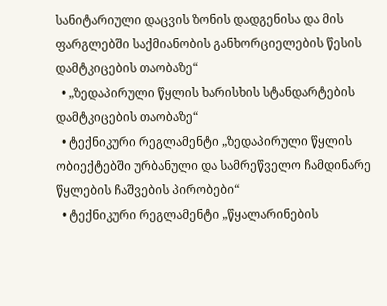სანიტარიული დაცვის ზონის დადგენისა და მის ფარგლებში საქმიანობის განხორციელების წესის დამტკიცების თაობაზე“
  • „ზედაპირული წყლის ხარისხის სტანდარტების დამტკიცების თაობაზე“
  • ტექნიკური რეგლამენტი „ზედაპირული წყლის ობიექტებში ურბანული და სამრეწველო ჩამდინარე წყლების ჩაშვების პირობები“
  • ტექნიკური რეგლამენტი „წყალარინების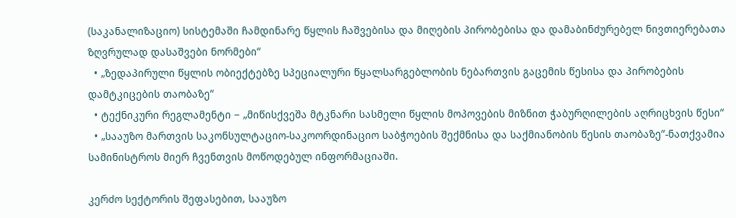(საკანალიზაციო) სისტემაში ჩამდინარე წყლის ჩაშვებისა და მიღების პირობებისა და დამაბინძურებელ ნივთიერებათა ზღვრულად დასაშვები ნორმები“
  • „ზედაპირული წყლის ობიექტებზე სპეციალური წყალსარგებლობის ნებართვის გაცემის წესისა და პირობების დამტკიცების თაობაზე“
  • ტექნიკური რეგლამენტი − „მიწისქვეშა მტკნარი სასმელი წყლის მოპოვების მიზნით ჭაბურღილების აღრიცხვის წესი“
  • „სააუზო მართვის საკონსულტაციო-საკოორდინაციო საბჭოების შექმნისა და საქმიანობის წესის თაობაზე“-ნათქვამია სამინისტროს მიერ ჩვენთვის მოწოდებულ ინფორმაციაში.

კერძო სექტორის შეფასებით, სააუზო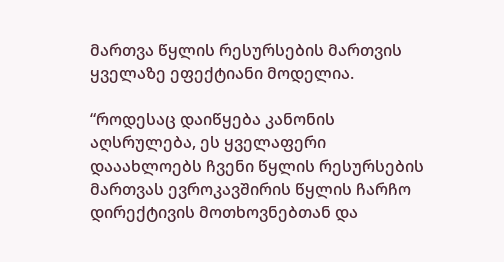მართვა წყლის რესურსების მართვის ყველაზე ეფექტიანი მოდელია.

“როდესაც დაიწყება კანონის აღსრულება, ეს ყველაფერი დააახლოებს ჩვენი წყლის რესურსების მართვას ევროკავშირის წყლის ჩარჩო დირექტივის მოთხოვნებთან და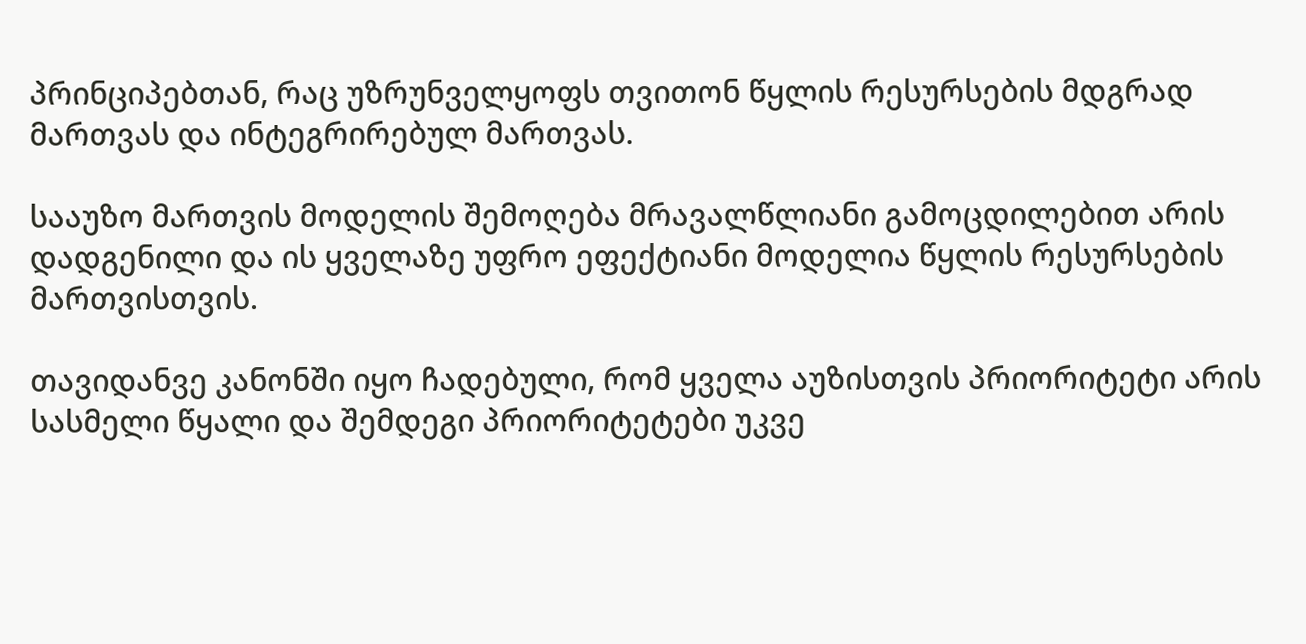პრინციპებთან, რაც უზრუნველყოფს თვითონ წყლის რესურსების მდგრად მართვას და ინტეგრირებულ მართვას.

სააუზო მართვის მოდელის შემოღება მრავალწლიანი გამოცდილებით არის დადგენილი და ის ყველაზე უფრო ეფექტიანი მოდელია წყლის რესურსების მართვისთვის.

თავიდანვე კანონში იყო ჩადებული, რომ ყველა აუზისთვის პრიორიტეტი არის სასმელი წყალი და შემდეგი პრიორიტეტები უკვე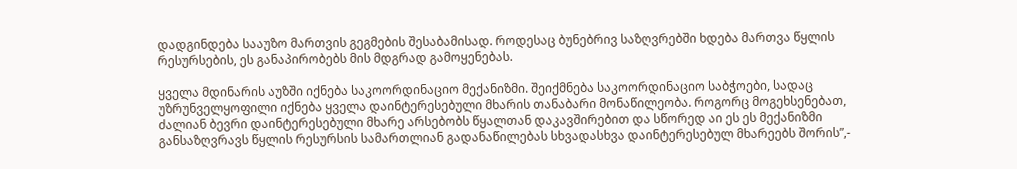დადგინდება სააუზო მართვის გეგმების შესაბამისად. როდესაც ბუნებრივ საზღვრებში ხდება მართვა წყლის რესურსების, ეს განაპირობებს მის მდგრად გამოყენებას.

ყველა მდინარის აუზში იქნება საკოორდინაციო მექანიზმი. შეიქმნება საკოორდინაციო საბჭოები, სადაც უზრუნველყოფილი იქნება ყველა დაინტერესებული მხარის თანაბარი მონაწილეობა. როგორც მოგეხსენებათ, ძალიან ბევრი დაინტერესებული მხარე არსებობს წყალთან დაკავშირებით და სწორედ აი ეს ეს მექანიზმი განსაზღვრავს წყლის რესურსის სამართლიან გადანაწილებას სხვადასხვა დაინტერესებულ მხარეებს შორის”,-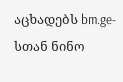აცხადებს bm.ge-სთან ნინო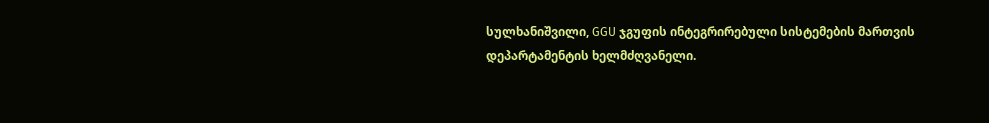სულხანიშვილი, GGU ჯგუფის ინტეგრირებული სისტემების მართვის დეპარტამენტის ხელმძღვანელი.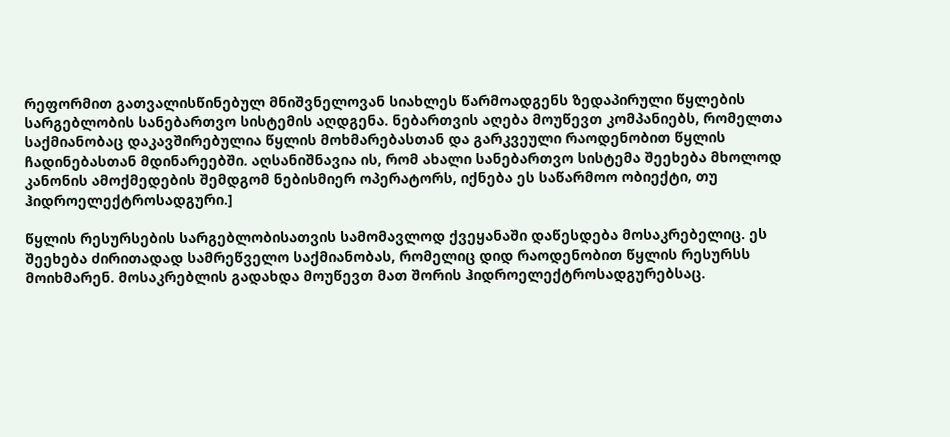რეფორმით გათვალისწინებულ მნიშვნელოვან სიახლეს წარმოადგენს ზედაპირული წყლების სარგებლობის სანებართვო სისტემის აღდგენა. ნებართვის აღება მოუწევთ კომპანიებს, რომელთა საქმიანობაც დაკავშირებულია წყლის მოხმარებასთან და გარკვეული რაოდენობით წყლის ჩადინებასთან მდინარეებში. აღსანიშნავია ის, რომ ახალი სანებართვო სისტემა შეეხება მხოლოდ კანონის ამოქმედების შემდგომ ნებისმიერ ოპერატორს, იქნება ეს საწარმოო ობიექტი, თუ ჰიდროელექტროსადგური.]

წყლის რესურსების სარგებლობისათვის სამომავლოდ ქვეყანაში დაწესდება მოსაკრებელიც. ეს შეეხება ძირითადად სამრეწველო საქმიანობას, რომელიც დიდ რაოდენობით წყლის რესურსს მოიხმარენ. მოსაკრებლის გადახდა მოუწევთ მათ შორის ჰიდროელექტროსადგურებსაც.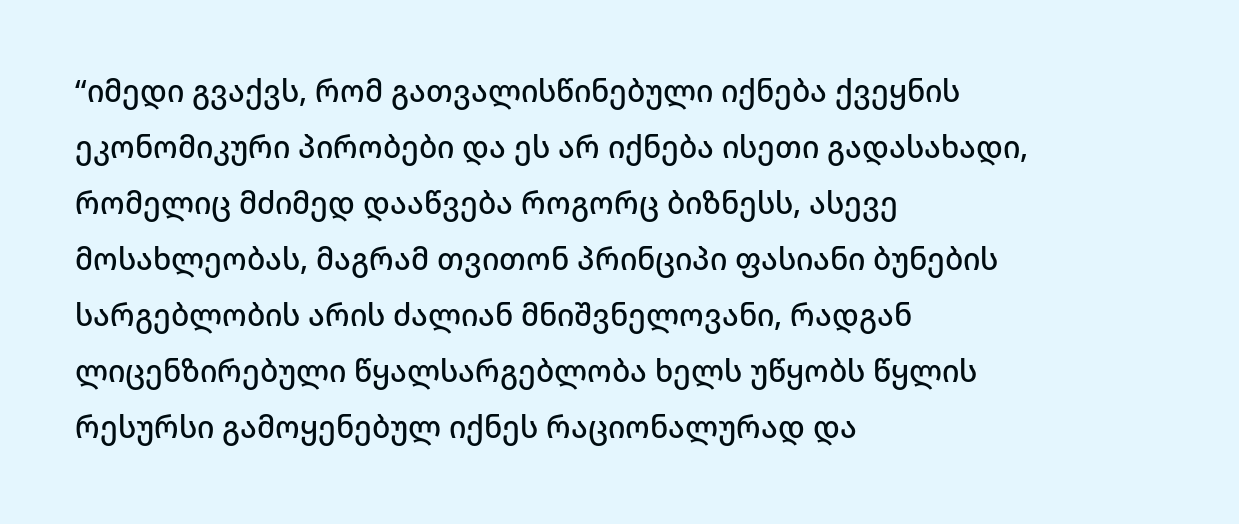“იმედი გვაქვს, რომ გათვალისწინებული იქნება ქვეყნის ეკონომიკური პირობები და ეს არ იქნება ისეთი გადასახადი, რომელიც მძიმედ დააწვება როგორც ბიზნესს, ასევე მოსახლეობას, მაგრამ თვითონ პრინციპი ფასიანი ბუნების სარგებლობის არის ძალიან მნიშვნელოვანი, რადგან ლიცენზირებული წყალსარგებლობა ხელს უწყობს წყლის რესურსი გამოყენებულ იქნეს რაციონალურად და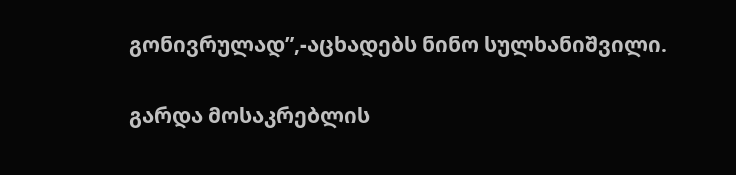გონივრულად”,-აცხადებს ნინო სულხანიშვილი.

გარდა მოსაკრებლის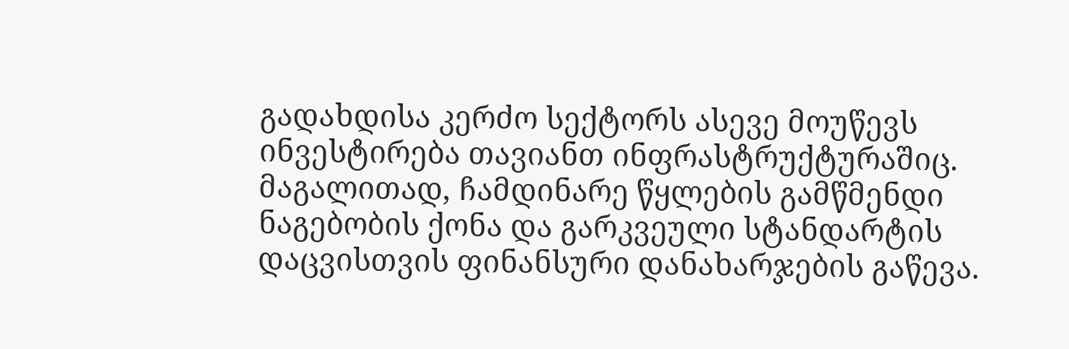გადახდისა კერძო სექტორს ასევე მოუწევს ინვესტირება თავიანთ ინფრასტრუქტურაშიც. მაგალითად, ჩამდინარე წყლების გამწმენდი ნაგებობის ქონა და გარკვეული სტანდარტის დაცვისთვის ფინანსური დანახარჯების გაწევა.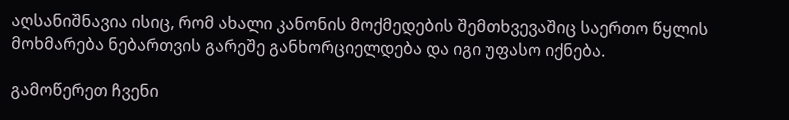აღსანიშნავია ისიც, რომ ახალი კანონის მოქმედების შემთხვევაშიც საერთო წყლის მოხმარება ნებართვის გარეშე განხორციელდება და იგი უფასო იქნება.

გამოწერეთ ჩვენი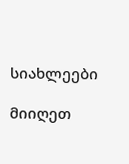სიახლეები

მიიღეთ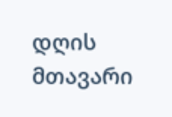დღის მთავარი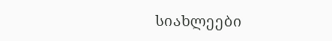სიახლეები